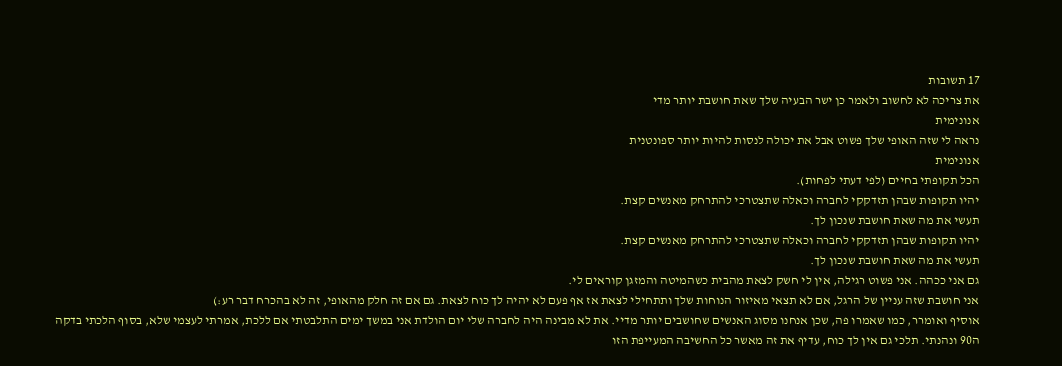17 תשובות
את צריכה לא לחשוב ולאמר כן ישר הבעיה שלך שאת חושבת יותר מדי
אנונימית
נראה לי שזה האופי שלך פשוט אבל את יכולה לנסות להיות יותר ספונטנית
אנונימית
הכל תקופתי בחיים (לפי דעתי לפחות).
יהיו תקופות שבהן תזדקקי לחברה וכאלה שתצטרכי להתרחק מאנשים קצת.
תעשי את מה שאת חושבת שנכון לך.
יהיו תקופות שבהן תזדקקי לחברה וכאלה שתצטרכי להתרחק מאנשים קצת.
תעשי את מה שאת חושבת שנכון לך.
גם אני ככהה. אני פשוט רגילה, אין לי חשק לצאת מהבית כשהמיטה והמזגן קוראים לי.
אני חושבת שזה עניין של הרגל, אם לא תצאי מאיזור הנוחות שלך ותתחילי לצאת אז אף פעם לא יהיה לך כוח לצאת. גם אם זה חלק מהאופי, זה לא בהכרח דבר רע:)
אוסיף ואומרר, כמו שאמרו פה, שכן אנחנו מסוג האנשים שחושבים יותר מדיי. את לא מבינה היה לחברה שלי יום הולדת אני במשך ימים התלבטתי אם ללכת, אמרתי לעצמי שלא, בסוף הלכתי בדקה ה90 ונהנתי. תלכי גם אין לך כוח, עדיף את זה מאשר כל החשיבה המעייפת הזו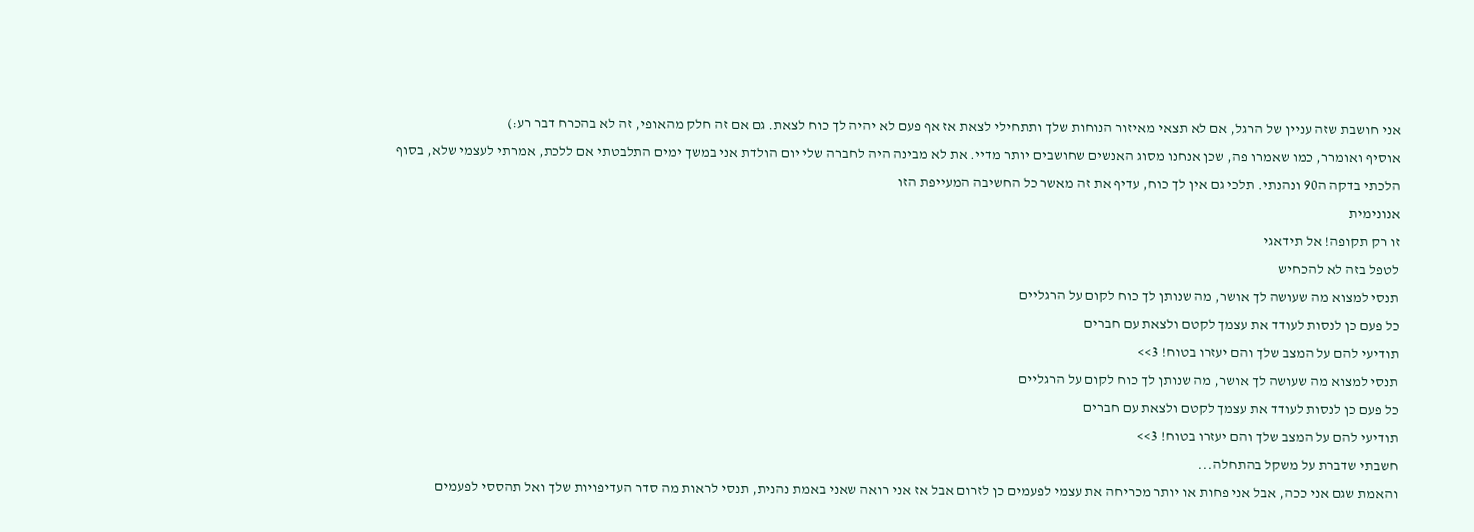אני חושבת שזה עניין של הרגל, אם לא תצאי מאיזור הנוחות שלך ותתחילי לצאת אז אף פעם לא יהיה לך כוח לצאת. גם אם זה חלק מהאופי, זה לא בהכרח דבר רע:)
אוסיף ואומרר, כמו שאמרו פה, שכן אנחנו מסוג האנשים שחושבים יותר מדיי. את לא מבינה היה לחברה שלי יום הולדת אני במשך ימים התלבטתי אם ללכת, אמרתי לעצמי שלא, בסוף הלכתי בדקה ה90 ונהנתי. תלכי גם אין לך כוח, עדיף את זה מאשר כל החשיבה המעייפת הזו
אנונימית
זו רק תקופה! אל תידאגי
לטפל בזה לא להכחיש
תנסי למצוא מה שעושה לך אושר, מה שנותן לך כוח לקום על הרגליים
כל פעם כן לנסות לעודד את עצמך לקטם ולצאת עם חברים
תודיעי להם על המצב שלך והם יעזרו בטוח! 3>>
תנסי למצוא מה שעושה לך אושר, מה שנותן לך כוח לקום על הרגליים
כל פעם כן לנסות לעודד את עצמך לקטם ולצאת עם חברים
תודיעי להם על המצב שלך והם יעזרו בטוח! 3>>
חשבתי שדברת על משקל בהתחלה...
והאמת שגם אני ככה, אבל אני פחות או יותר מכריחה את עצמי לפעמים כן לזרום אבל אז אני רואה שאני באמת נהנית, תנסי לראות מה סדר העדיפויות שלך ואל תהססי לפעמים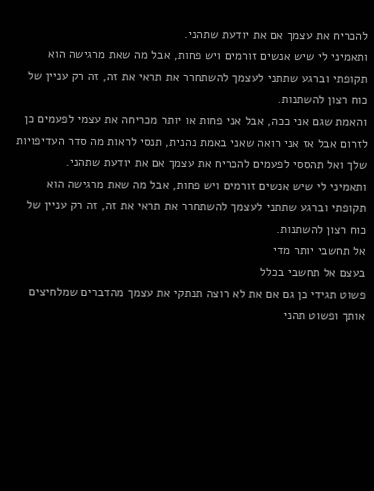להכריח את עצמך אם את יודעת שתהני.
ותאמיני לי שיש אנשים זורמים ויש פחות, אבל מה שאת מרגישה הוא תקופתי וברגע שתתני לעצמך להשתחרר את תראי את זה, זה רק עניין של כוח רצון להשתנות.
והאמת שגם אני ככה, אבל אני פחות או יותר מכריחה את עצמי לפעמים כן לזרום אבל אז אני רואה שאני באמת נהנית, תנסי לראות מה סדר העדיפויות שלך ואל תהססי לפעמים להכריח את עצמך אם את יודעת שתהני.
ותאמיני לי שיש אנשים זורמים ויש פחות, אבל מה שאת מרגישה הוא תקופתי וברגע שתתני לעצמך להשתחרר את תראי את זה, זה רק עניין של כוח רצון להשתנות.
אל תחשבי יותר מדי
בעצם אל תחשבי בכלל
פשוט תגידי כן גם אם את לא רוצה תנתקי את עצמך מהדברים שמלחיצים אותך ופשוט תהני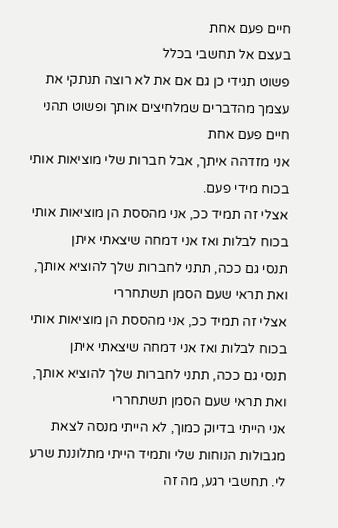חיים פעם אחת
בעצם אל תחשבי בכלל
פשוט תגידי כן גם אם את לא רוצה תנתקי את עצמך מהדברים שמלחיצים אותך ופשוט תהני
חיים פעם אחת
אני מזדהה איתך, אבל חברות שלי מוציאות אותי בכוח מידי פעם.
אצלי זה תמיד ככ, אני מהססת הן מוציאות אותי בכוח לבלות ואז אני דמחה שיצאתי איתן
תנסי גם ככה, תתני לחברות שלך להוציא אותך, ואת תראי שעם הסמן תשתחררי
אצלי זה תמיד ככ, אני מהססת הן מוציאות אותי בכוח לבלות ואז אני דמחה שיצאתי איתן
תנסי גם ככה, תתני לחברות שלך להוציא אותך, ואת תראי שעם הסמן תשתחררי
אני הייתי בדיוק כמוך, לא הייתי מנסה לצאת מגבולות הנוחות שלי ותמיד הייתי מתלוננת שרע לי. תחשבי רגע, מה זה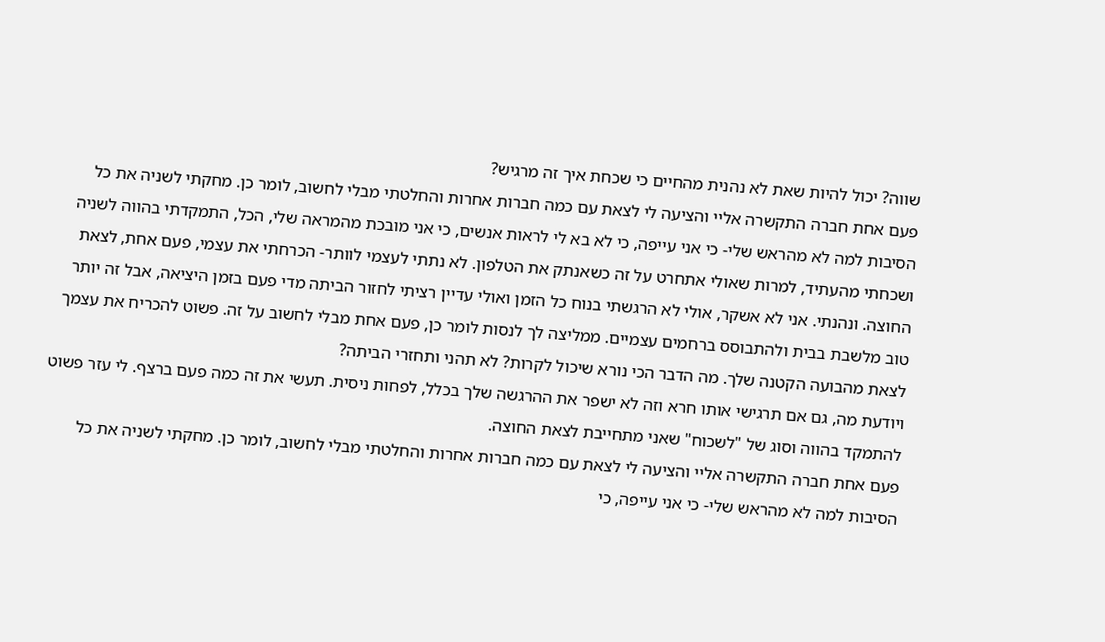שווה? יכול להיות שאת לא נהנית מהחיים כי שכחת איך זה מרגיש?
פעם אחת חברה התקשרה אליי והציעה לי לצאת עם כמה חברות אחרות והחלטתי מבלי לחשוב, לומר כן. מחקתי לשניה את כל הסיבות למה לא מהראש שלי- כי אני עייפה, כי לא בא לי לראות אנשים, כי אני מובכת מהמראה שלי, הכל, התמקדתי בהווה לשניה ושכחתי מהעתיד, למרות שאולי אתחרט על זה כשאנתק את הטלפון. לא נתתי לעצמי לוותר- הכרחתי את עצמי, פעם אחת, לצאת החוצה. ונהנתי. אני לא אשקר, אולי לא הרגשתי בנוח כל הזמן ואולי עדיין רציתי לחזור הביתה מדי פעם בזמן היציאה, אבל זה יותר טוב מלשבת בבית ולהתבוסס ברחמים עצמיים. ממליצה לך לנסות לומר כן, פעם אחת מבלי לחשוב על זה. פשוט להכריח את עצמך לצאת מהבועה הקטנה שלך. מה הדבר הכי נורא שיכול לקרות? לא תהני ותחזרי הביתה?
ויודעת מה, גם אם תרגישי אותו חרא וזה לא ישפר את ההרגשה שלך בכלל, לפחות ניסית. תעשי את זה כמה פעם ברצף. לי עזר פשוט להתמקד בהווה וסוג של "לשכוח" שאני מתחייבת לצאת החוצה.
פעם אחת חברה התקשרה אליי והציעה לי לצאת עם כמה חברות אחרות והחלטתי מבלי לחשוב, לומר כן. מחקתי לשניה את כל הסיבות למה לא מהראש שלי- כי אני עייפה, כי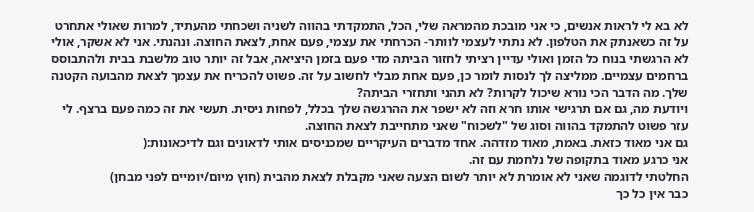לא בא לי לראות אנשים, כי אני מובכת מהמראה שלי, הכל, התמקדתי בהווה לשניה ושכחתי מהעתיד, למרות שאולי אתחרט על זה כשאנתק את הטלפון. לא נתתי לעצמי לוותר- הכרחתי את עצמי, פעם אחת, לצאת החוצה. ונהנתי. אני לא אשקר, אולי לא הרגשתי בנוח כל הזמן ואולי עדיין רציתי לחזור הביתה מדי פעם בזמן היציאה, אבל זה יותר טוב מלשבת בבית ולהתבוסס ברחמים עצמיים. ממליצה לך לנסות לומר כן, פעם אחת מבלי לחשוב על זה. פשוט להכריח את עצמך לצאת מהבועה הקטנה שלך. מה הדבר הכי נורא שיכול לקרות? לא תהני ותחזרי הביתה?
ויודעת מה, גם אם תרגישי אותו חרא וזה לא ישפר את ההרגשה שלך בכלל, לפחות ניסית. תעשי את זה כמה פעם ברצף. לי עזר פשוט להתמקד בהווה וסוג של "לשכוח" שאני מתחייבת לצאת החוצה.
גם אני מאוד כזאת. באמת, מאוד מזדהה. אחד מדברים העיקריים שמכניסים אותי לדאונים וגם לדיכאונות:(
אני כרגע מאוד בתקופה של נלחמת עם זה.
החלטתי לדוגמה שאני לא אומרת לא יותר לשום הצעה שאני מקבלת לצאת מהבית (חוץ מיום/יומיים לפני מבחן)
כבר אין כל כך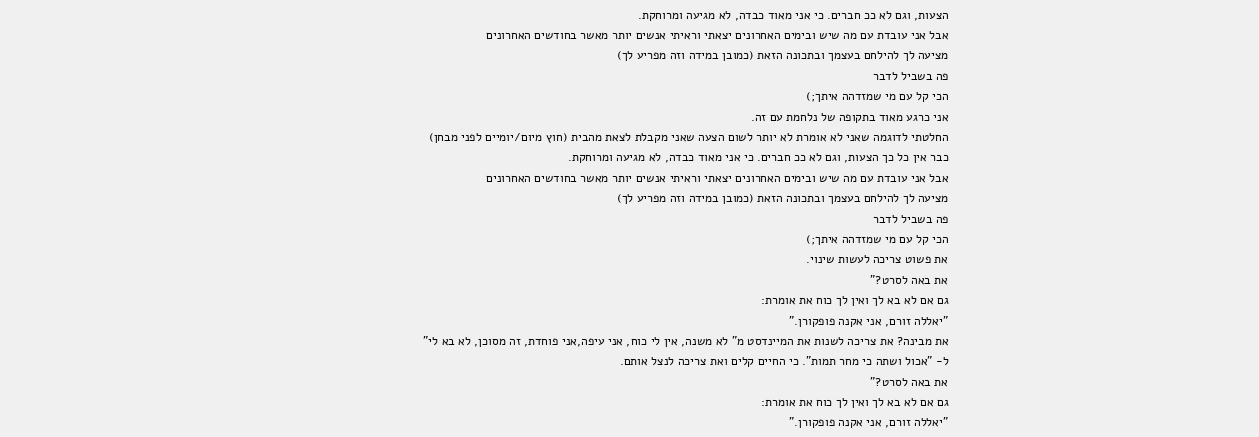הצעות, וגם לא ככ חברים. כי אני מאוד כבדה, לא מגיעה ומרוחקת.
אבל אני עובדת עם מה שיש ובימים האחרונים יצאתי וראיתי אנשים יותר מאשר בחודשים האחרונים
מציעה לך להילחם בעצמך ובתכונה הזאת (כמובן במידה וזה מפריע לך)
פה בשביל לדבר
הכי קל עם מי שמזדהה איתך;)
אני כרגע מאוד בתקופה של נלחמת עם זה.
החלטתי לדוגמה שאני לא אומרת לא יותר לשום הצעה שאני מקבלת לצאת מהבית (חוץ מיום/יומיים לפני מבחן)
כבר אין כל כך הצעות, וגם לא ככ חברים. כי אני מאוד כבדה, לא מגיעה ומרוחקת.
אבל אני עובדת עם מה שיש ובימים האחרונים יצאתי וראיתי אנשים יותר מאשר בחודשים האחרונים
מציעה לך להילחם בעצמך ובתכונה הזאת (כמובן במידה וזה מפריע לך)
פה בשביל לדבר
הכי קל עם מי שמזדהה איתך;)
את פשוט צריכה לעשות שינוי.
את באה לסרט?"
גם אם לא בא לך ואין לך כוח את אומרת:
"יאללה זורם, אני אקנה פופקורן."
את מבינה? את צריכה לשנות את המיינדסט מ" לא משנה, אין לי כוח, אני עיפה,אני פוחדת, זה מסוכן, לא בא לי"
ל- "אכול ושתה כי מחר תמות". כי החיים קלים ואת צריכה לנצל אותם.
את באה לסרט?"
גם אם לא בא לך ואין לך כוח את אומרת:
"יאללה זורם, אני אקנה פופקורן."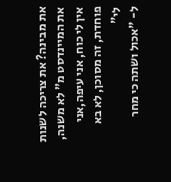את מבינה? את צריכה לשנות את המיינדסט מ" לא משנה, אין לי כוח, אני עיפה,אני פוחדת, זה מסוכן, לא בא לי"
ל- "אכול ושתה כי מחר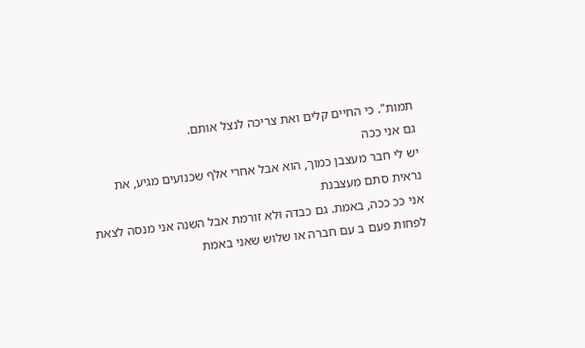תמות". כי החיים קלים ואת צריכה לנצל אותם.
גם אני ככה
יש לי חבר מעצבן כמוך, הוא אבל אחרי אלף שכנועים מגיע, את נראית סתם מעצבנת
אני ככ ככה, באמת. גם כבדה ולא זורמת אבל השנה אני מנסה לצאת לפחות פעם ב עם חברה או שלוש שאני באמת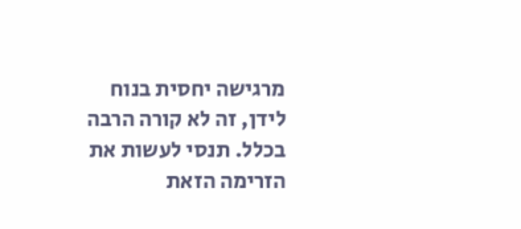מרגישה יחסית בנוח לידן, זה לא קורה הרבה בכלל. תנסי לעשות את הזרימה הזאת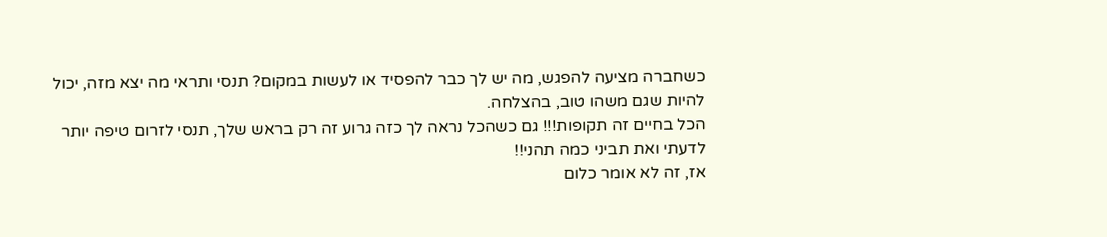כשחברה מציעה להפגש, מה יש לך כבר להפסיד או לעשות במקום? תנסי ותראי מה יצא מזה, יכול להיות שגם משהו טוב, בהצלחה.
הכל בחיים זה תקופות!!! גם כשהכל נראה לך כזה גרוע זה רק בראש שלך, תנסי לזרום טיפה יותר לדעתי ואת תביני כמה תהני!!
אז, זה לא אומר כלום